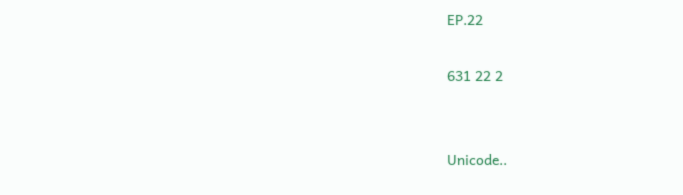EP.22

631 22 2


Unicode..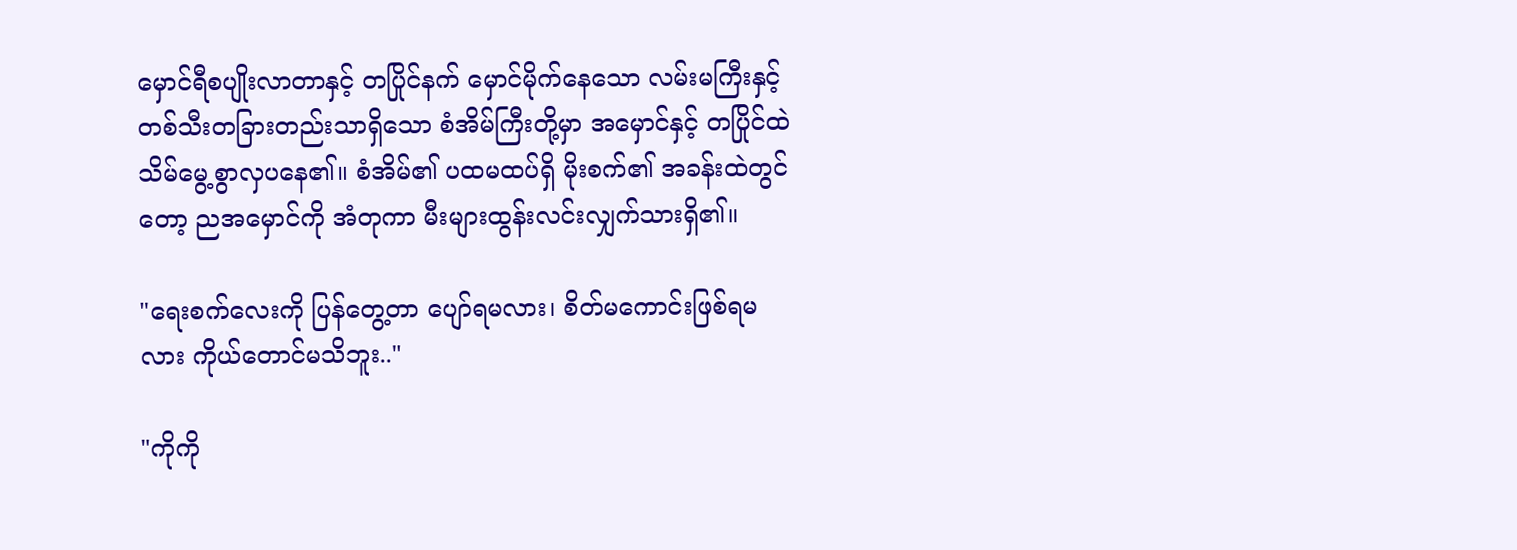မှောင်ရီစပျိုးလာတာနှင့် တပြိုင်နက် မှောင်မိုက်နေသော လမ်းမကြီးနှင့် တစ်သီးတခြားတည်းသာရှိသော စံအိမ်ကြီးတို့မှာ အမှောင်နှင့် တပြိုင်ထဲ သိမ်မွေ့စွာလှပနေ၏။ စံအိမ်၏ ပထမထပ်ရှိ မိုးစက်၏ အခန်းထဲတွင်တော့ ညအမှောင်ကို အံတုကာ မီးများထွန်းလင်းလျှက်သားရှိ၏။

"ရေးစက်လေးကို ပြန်တွေ့တာ ပျော်ရမလား၊ စိတ်မကောင်းဖြစ်ရမလား ကိုယ်တောင်မသိဘူး.."

"ကိုကို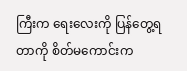ကြီးက ရေးလေး‌ကို ပြန်တွေ့ရတာကို စိတ်မကောင်းက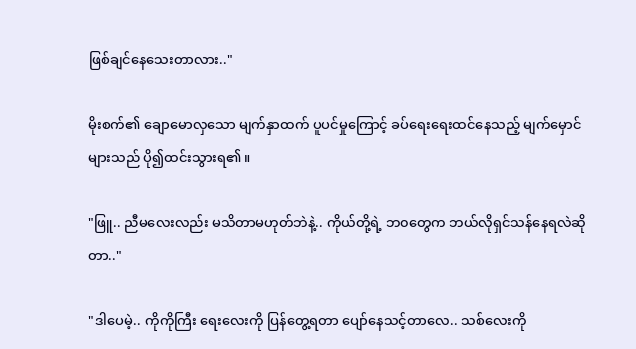ဖြစ်ချင်နေသေးတာလား.."

မိုးစက်၏ ချောမောလှသော မျက်နှာထက် ပူပင်မှုကြောင့် ‌ခပ်ရေးရေးထင်နေသည့် မျက်မှောင်များသည် ပို၍ထင်းသွားရ၏။

"ဖြူ.. ညီမလေးလည်း မသိတာမဟုတ်ဘဲနဲ့.. ကိုယ်တို့ရဲ့ ဘ၀တွေက ဘယ်လိုရှင်သန်နေရလဲဆိုတာ.."

"ဒါပေမဲ့.. ကိုကိုကြီး ရေးလေးကို ပြန်တွေ့ရတာ ပျော်နေသင့်တာလေ.. သစ်လေးကို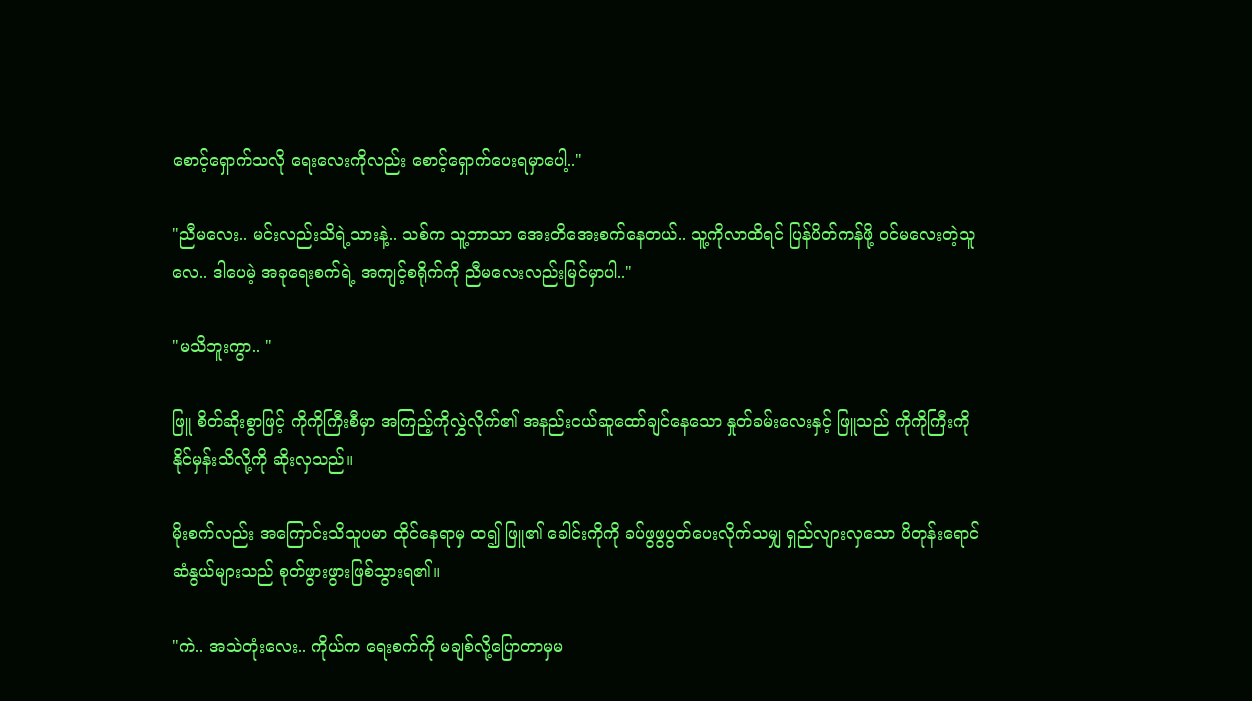စောင့်ရှောက်သလို ရေးလေးကိုလည်း စောင့်ရှောက်ပေးရမှာပေါ့.."

"ညီမလေး.. မင်းလည်းသိရဲ့သားနဲ့.. သစ်က သူ့ဘာသာ အေးတိအေးစက်နေတယ်.. သူ့ကိုလာထိရင် ပြန်ပိတ်ကန်ဖို့ ၀င်မလေးတဲ့သူလေ.. ဒါပေမဲ့ အခုရေးစက်ရဲ့ အကျင့်စရိုက်ကို ညီမလေးလည်းမြင်မှာပါ.."

"မသိဘူးကွာ.. "

ဖြူ စိတ်ဆိုးစွာဖြင့် ကိုကိုကြီးစီမှာ အကြည့်ကိုလွှဲလိုက်၏ အနည်းငယ်ဆူထော်ချင်နေသော နှုတ်ခမ်းလေးနှင့် ဖြူသည် ကိုကိုကြီးကို နိုင်မှန်းသိလို့ကို ဆိုးလှသည်။

မိုးစက်လည်း အကြောင်းသိသူပမာ ထိုင်နေရာမှ ထ၍ ဖြူ၏ ခေါင်းကိုကို ခပ်ဖွဖွပွတ်ပေးလိုက်သမျှ ရှည်လျားလှသော ပိတုန်းရောင်ဆံနွယ်များသည် စုတ်ဖွားဖွားဖြစ်သွားရ၏။

"ကဲ.. အသဲတုံးလေး.. ကိုယ်က ရေးစက်ကို မချစ်လို့ပြောတာမှမ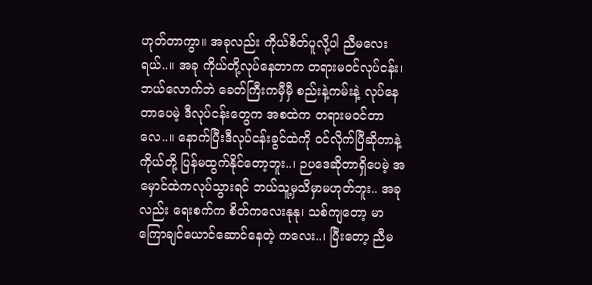ဟုတ်တာကွာ။ အခုလည်း ကိုယ်စိတ်ပူလို့ပါ ညီမလေးရယ်..။ အခု ကိုယ်တို့လုပ်နေတာက တရားမ၀င်လုပ်ငန်း၊ ဘယ်လောက်ဘဲ ခေတ်ကြီးကမှီမှီ စည်းနဲ့ကမ်းနဲ့ လုပ်နေတာပေမဲ့ ဒီလုပ်ငန်းတွေက အစထဲက တရားမ၀င်တာလေ..။ နောက်ပြီးဒီလုပ်ငန်းခွင်ထဲကို ၀င်လိုက်ပြီဆိုတာနဲ့ ကိုယ်တို့ ပြန်မထွက်နိုင်တော့ဘူး..၊ ဉ‌ပဒေဆိုတာရှိပေမဲ့ အမှောင်ထဲကလုပ်သွားရင် ဘယ်သူ့မှသိမှာမဟုတ်ဘူး.. အခုလည်း ရေးစက်က စိတ်ကလေးနုနု၊ သစ်ကျတော့ မာကြောချင်ယောင်ဆောင်နေတဲ့ ကလေး..၊ ပြီးတော့ ညီမ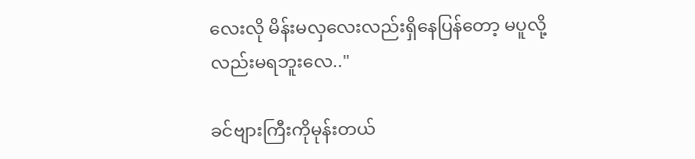လေးလို မိန်းမလှလေးလည်းရှိနေပြန်တော့ မပူလို့လည်းမရဘူးလေ.."

ခင်ဗျားကြီးကိုမုန်းတယ်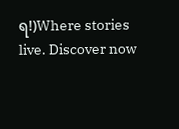ရ!)Where stories live. Discover now